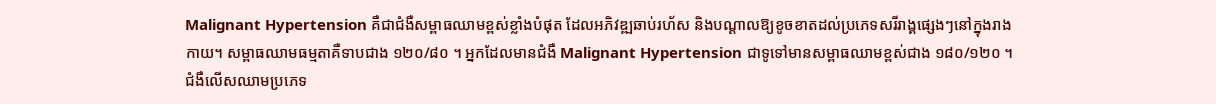Malignant Hypertension គឺជាជំងឺសម្ពាធឈាមខ្ពស់ខ្លាំងបំផុត ដែលអភិវឌ្ឍឆាប់រហ័ស និងបណ្តាលឱ្យខូចខាតដល់ប្រភេទសរីរាង្គផ្សេងៗនៅក្នុងរាងកាយ។ សម្ពាធឈាមធម្មតាគឺទាបជាង ១២០/៨០ ។ អ្នកដែលមានជំងឺ Malignant Hypertension ជាទូទៅមានសម្ពាធឈាមខ្ពស់ជាង ១៨០/១២០ ។ ជំងឺលើសឈាមប្រភេទ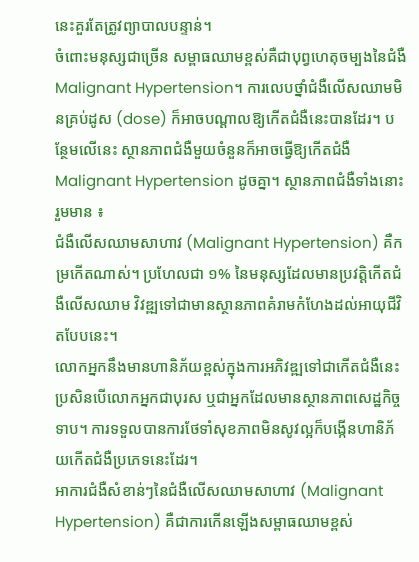នេះគួរតែត្រូវព្យាបាលបន្ទាន់។
ចំពោះមនុស្សជាច្រើន សម្ពាធឈាមខ្ពស់គឺជាបុព្វហេតុចម្បងនៃជំងឺ Malignant Hypertension។ ការលេបថ្នាំជំងឺលើសឈាមមិនគ្រប់ដូស (dose) ក៏អាចបណ្តាលឱ្យកើតជំងឺនេះបានដែរ។ បន្ថែមលើនេះ ស្ថានភាពជំងឺមួយចំនួនក៏អាចធ្វើឱ្យកើតជំងឺ Malignant Hypertension ដូចគ្នា។ ស្ថានភាពជំងឺទាំងនោះរួមមាន ៖
ជំងឺលើសឈាមសាហាវ (Malignant Hypertension) គឺកម្រកើតណាស់។ ប្រហែលជា ១% នៃមនុស្សដែលមានប្រវត្តិកើតជំងឺលើសឈាម វិវឌ្ឍទៅជាមានស្ថានភាពគំរាមកំហែងដល់អាយុជីវិតបែបនេះ។
លោកអ្នកនឹងមានហានិភ័យខ្ពស់ក្នុងការអភិវឌ្ឍទៅជាកើតជំងឺនេះ ប្រសិនបើលោកអ្នកជាបុរស ឬជាអ្នកដែលមានស្ថានភាពសេដ្ឋកិច្ចទាប។ ការទទួលបានការថែទាំសុខភាពមិនសូវល្អក៏បង្កើនហានិភ័យកើតជំងឺប្រភេទនេះដែរ។
អាការជំងឺសំខាន់ៗនៃជំងឺលើសឈាមសាហាវ (Malignant Hypertension) គឺជាការកើនឡើងសម្ពាធឈាមខ្ពស់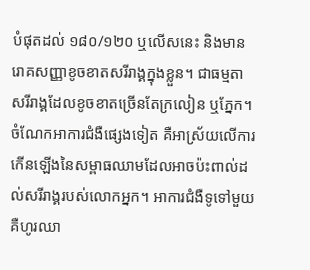បំផុតដល់ ១៨០/១២០ ឬលើសនេះ និងមានរោគសញ្ញាខូចខាតសរីរាង្គក្នុងខ្លួន។ ជាធម្មតា សរីរាង្គដែលខូចខាតច្រើនតែក្រលៀន ឬភ្នែក។
ចំណែកអាការជំងឺផ្សេងទៀត គឺអាស្រ័យលើការកើនឡើងនៃសម្ពាធឈាមដែលអាចប៉ះពាល់ដល់សរីរាង្គរបស់លោកអ្នក។ អាការជំងឺទូទៅមួយ គឺហូរឈា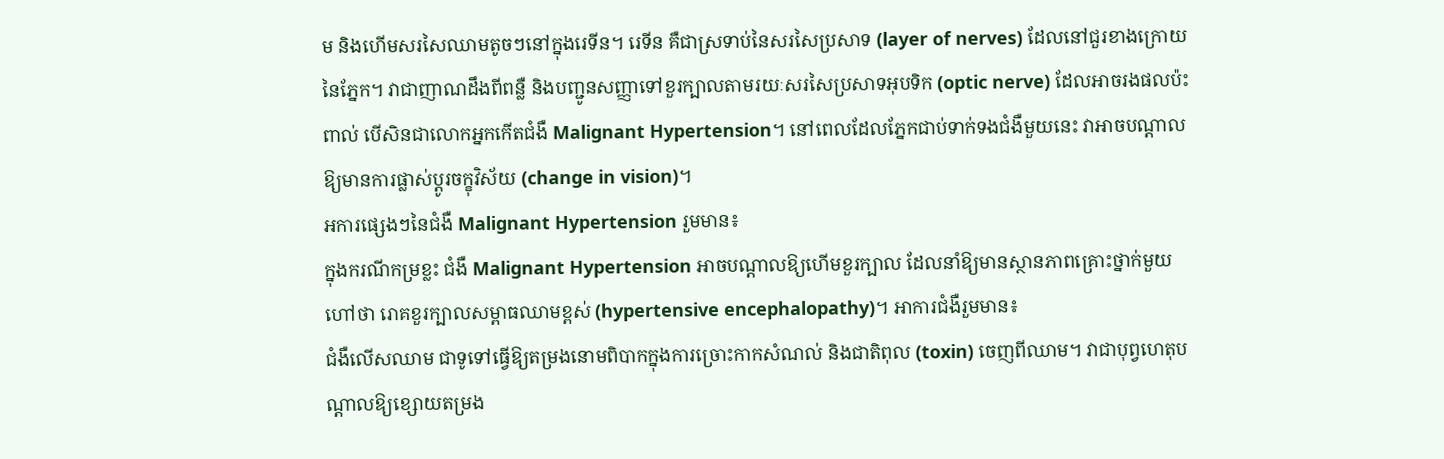ម និងហើមសរសៃឈាមតូចៗនៅក្នុងរេទីន។ រេទីន គឺជាស្រទាប់នៃសរសៃប្រសាទ (layer of nerves) ដែលនៅជួរខាងក្រោយនៃភ្នែក។ វាជាញាណដឹងពីពន្លឺ និងបញ្ជូនសញ្ញាទៅខួរក្បាលតាមរយៈសរសៃប្រសាទអុបទិក (optic nerve) ដែលអាចរងផលប៉ះពាល់ បើសិនជាលោកអ្នកកើតជំងឺ Malignant Hypertension។ នៅពេលដែលភ្នែកជាប់ទាក់ទងជំងឺមួយនេះ វាអាចបណ្តាលឱ្យមានការផ្លាស់ប្តូរចក្ខុវិស័យ (change in vision)។
អការផ្សេងៗនៃជំងឺ Malignant Hypertension រួមមាន៖
ក្នុងករណីកម្រខ្លះ ជំងឺ Malignant Hypertension អាចបណ្តាលឱ្យហើមខួរក្បាល ដែលនាំឱ្យមានស្ថានភាពគ្រោះថ្នាក់មួយ ហៅថា រោគខួរក្បាលសម្ពាធឈាមខ្ពស់ (hypertensive encephalopathy)។ អាការជំងឺរួមមាន៖
ជំងឺលើសឈាម ជាទូទៅធ្វើឱ្យតម្រងនោមពិបាកក្នុងការច្រោះកាកសំណល់ និងជាតិពុល (toxin) ចេញពីឈាម។ វាជាបុព្វហេតុបណ្តាលឱ្យខ្សោយតម្រង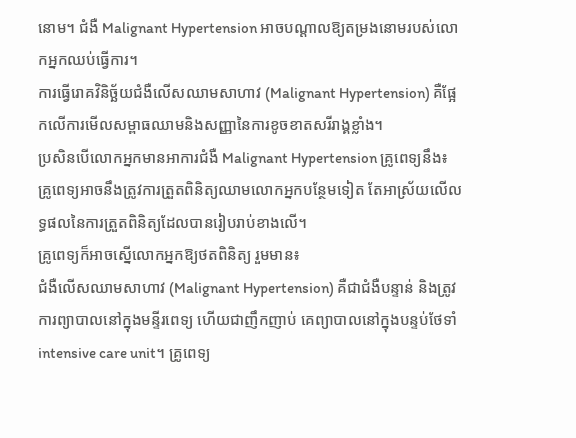នោម។ ជំងឺ Malignant Hypertension អាចបណ្តាលឱ្យតម្រងនោមរបស់លោកអ្នកឈប់ធ្វើការ។
ការធ្វើរោគវិនិច្ឆ័យជំងឺលើសឈាមសាហាវ (Malignant Hypertension) គឺផ្អែកលើការមើលសម្ពាធឈាមនិងសញ្ញានៃការខូចខាតសរីរាង្គខ្លាំង។
ប្រសិនបើលោកអ្នកមានអាការជំងឺ Malignant Hypertension គ្រូពេទ្យនឹង៖
គ្រូពេទ្យអាចនឹងត្រូវការត្រួតពិនិត្យឈាមលោកអ្នកបន្ថែមទៀត តែអាស្រ័យលើលទ្ធផលនៃការត្រួតពិនិត្យដែលបានរៀបរាប់ខាងលើ។
គ្រូពេទ្យក៏អាចស្នើលោកអ្នកឱ្យថតពិនិត្យ រួមមាន៖
ជំងឺលើសឈាមសាហាវ (Malignant Hypertension) គឺជាជំងឺបន្ទាន់ និងត្រូវការព្យាបាលនៅក្នុងមន្ទីរពេទ្យ ហើយជាញឹកញាប់ គេព្យាបាលនៅក្នុងបន្ទប់ថែទាំ intensive care unit។ គ្រូពេទ្យ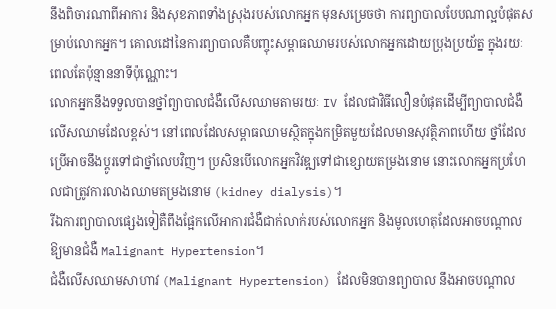នឹងពិចារណាពីអាការ និងសុខភាពទាំងស្រុងរបស់លោកអ្នក មុនសម្រេចថា ការព្យាបាលបែបណាល្អបំផុតសម្រាប់លោកអ្នក។ គោលដៅនៃការព្យាបាលគឺបញ្ចុះសម្ពាធឈាមរបស់លោកអ្នកដោយប្រុងប្រយ័ត្ន ក្នុងរយៈពេលតែប៉ុន្មាននាទីប៉ុណ្ណោះ។
លោកអ្នកនឹងទទួលបានថ្នាំព្យាបាលជំងឺលើសឈាមតាមរយៈ IV ដែលជាវិធីលឿនបំផុតដើម្បីព្យាបាលជំងឺលើសឈាមដែលខ្ពស់។ នៅពេលដែលសម្ពាធឈាមស្ថិតក្នុងកម្រិតមួយដែលមានសុវត្ថិភាពហើយ ថ្នាំដែលប្រើអាចនឹងប្តូរទៅជាថ្នាំលេបវិញ។ ប្រសិនបើលោកអ្នកវិវឌ្ឍទៅជាខ្សោយតម្រងនោម នោះលោកអ្នកប្រហែលជាត្រូវការលាងឈាមតម្រងនោម (kidney dialysis)។
រីឯការព្យាបាលផ្សេងទៀតឺពឹងផ្អែកលើអាការជំងឺជាក់លាក់របស់លោកអ្នក និងមូលហេតុដែលអាចបណ្តាលឱ្យមានជំងឺ Malignant Hypertension។
ជំងឺលើសឈាមសាហាវ (Malignant Hypertension) ដែលមិនបានព្យាបាល នឹងអាចបណ្តាល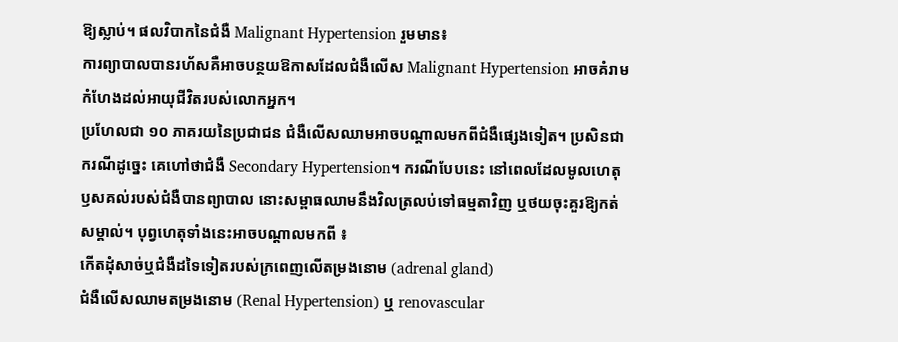ឱ្យស្លាប់។ ផលវិបាកនៃជំងឺ Malignant Hypertension រួមមាន៖
ការព្យាបាលបានរហ័សគឺអាចបន្ថយឱកាសដែលជំងឺលើស Malignant Hypertension អាចគំរាមកំហែងដល់អាយុជីវិតរបស់លោកអ្នក។
ប្រហែលជា ១០ ភាគរយនៃប្រជាជន ជំងឺលើសឈាមអាចបណ្តាលមកពីជំងឺផ្សេងទៀត។ ប្រសិនជាករណីដូច្នេះ គេហៅថាជំងឺ Secondary Hypertension។ ករណីបែបនេះ នៅពេលដែលមូលហេតុឫសគល់របស់ជំងឺបានព្យាបាល នោះសម្ពាធឈាមនឹងវិលត្រលប់ទៅធម្មតាវិញ ឬថយចុះគួរឱ្យកត់សម្គាល់។ បុព្វហេតុទាំងនេះអាចបណ្តាលមកពី ៖
កើតដុំសាច់ឬជំងឺដទៃទៀតរបស់ក្រពេញលើតម្រងនោម (adrenal gland)
ជំងឺលើសឈាមតម្រងនោម (Renal Hypertension) ឬ renovascular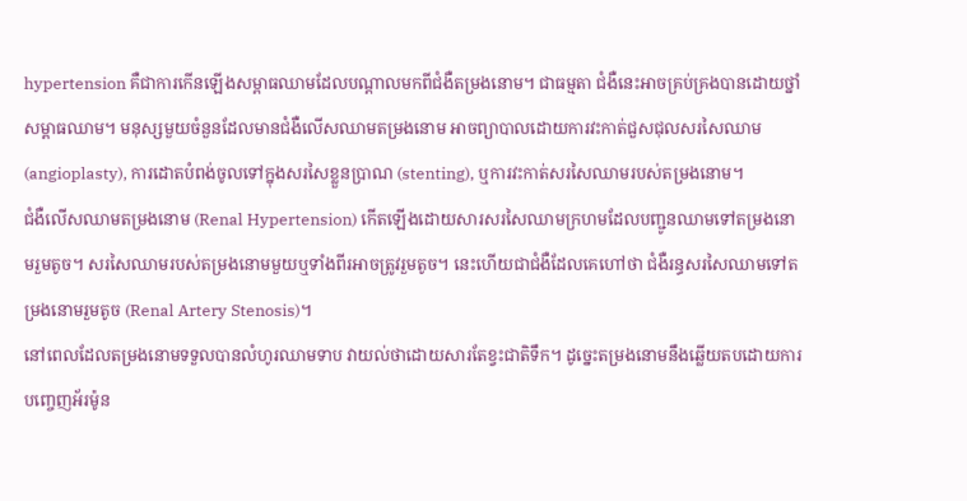hypertension គឺជាការកើនឡើងសម្ពាធឈាមដែលបណ្តាលមកពីជំងឺតម្រងនោម។ ជាធម្មតា ជំងឺនេះអាចគ្រប់គ្រងបានដោយថ្នាំសម្ពាធឈាម។ មនុស្សមួយចំនួនដែលមានជំងឺលើសឈាមតម្រងនោម អាចព្យាបាលដោយការវះកាត់ជួសជុលសរសៃឈាម (angioplasty), ការដោតបំពង់ចូលទៅក្នុងសរសៃខ្លួនប្រាណ (stenting), ឬការវះកាត់សរសៃឈាមរបស់តម្រងនោម។
ជំងឺលើសឈាមតម្រងនោម (Renal Hypertension) កើតឡើងដោយសារសរសៃឈាមក្រហមដែលបញ្ជូនឈាមទៅតម្រងនោមរួមតូច។ សរសៃឈាមរបស់តម្រងនោមមួយឬទាំងពីរអាចត្រូវរួមតូច។ នេះហើយជាជំងឺដែលគេហៅថា ជំងឺរន្ធសរសៃឈាមទៅតម្រងនោមរួមតូច (Renal Artery Stenosis)។
នៅពេលដែលតម្រងនោមទទួលបានលំហូរឈាមទាប វាយល់ថាដោយសារតែខ្វះជាតិទឹក។ ដូច្នេះតម្រងនោមនឹងឆ្លើយតបដោយការបញ្ចេញអ័រម៉ូន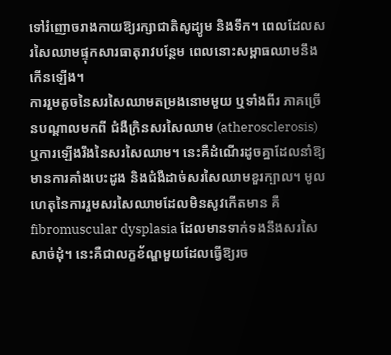ទៅរំញោចរាងកាយឱ្យរក្សាជាតិសូដ្យូម និងទឹក។ ពេលដែលសរសៃឈាមផ្ទុកសារធាតុរាវបន្ថែម ពេលនោះសម្ពាធឈាមនឹងកើនឡើង។
ការរួមតូចនៃសរសៃឈាមតម្រងនោមមួយ ឬទាំងពីរ ភាគច្រើនបណ្តាលមកពី ជំងឺក្រិនសរសៃឈាម (atherosclerosis) ឬការឡើងរឹងនៃសរសៃឈាម។ នេះគឺដំណើរដូចគ្នាដែលនាំឱ្យមានការគាំងបេះដូង និងជំងឺដាច់សរសៃឈាមខួរក្បាល។ មូលហេតុនៃការរួមសរសៃឈាមដែលមិនសូវកើតមាន គឺ fibromuscular dysplasia ដែលមានទាក់ទងនឹងសរសៃសាច់ដុំ។ នេះគឺជាលក្ខខ័ណ្ឌមួយដែលធ្វើឱ្យរច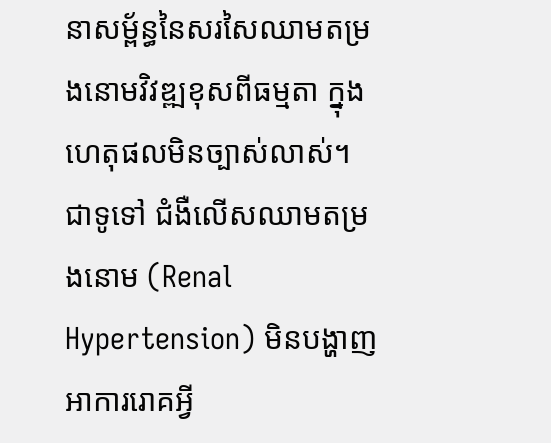នាសម្ព័ន្ធនៃសរសៃឈាមតម្រងនោមវិវឌ្ឍខុសពីធម្មតា ក្នុងហេតុផលមិនច្បាស់លាស់។
ជាទូទៅ ជំងឺលើសឈាមតម្រងនោម (Renal Hypertension) មិនបង្ហាញអាការរោគអ្វី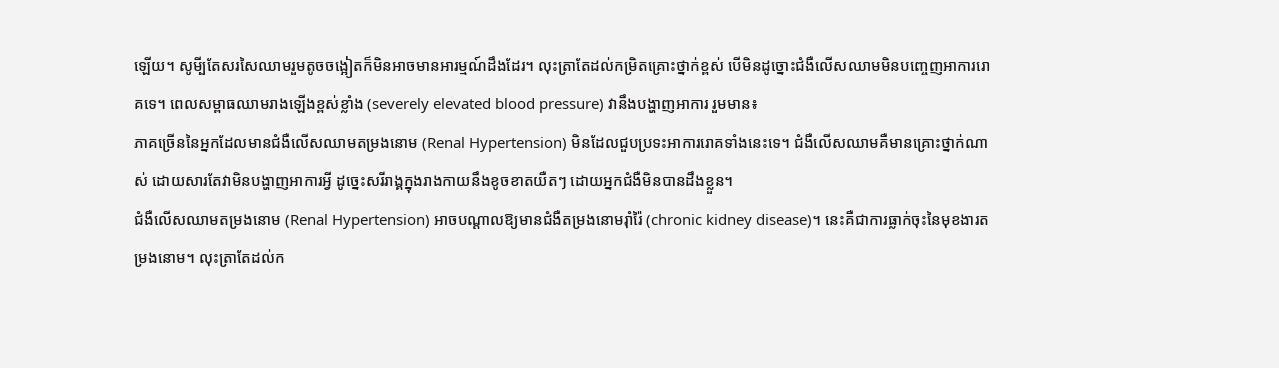ឡើយ។ សូមី្បតែសរសៃឈាមរួមតូចចង្អៀតក៏មិនអាចមានអារម្មណ៍ដឹងដែរ។ លុះត្រាតែដល់កម្រិតគ្រោះថ្នាក់ខ្ពស់ បើមិនដូច្នោះជំងឺលើសឈាមមិនបញ្ចេញអាការរោគទេ។ ពេលសម្ពាធឈាមរាងឡើងខ្ពស់ខ្លាំង (severely elevated blood pressure) វានឹងបង្ហាញអាការ រួមមាន៖
ភាគច្រើននៃអ្នកដែលមានជំងឺលើសឈាមតម្រងនោម (Renal Hypertension) មិនដែលជួបប្រទះអាការរោគទាំងនេះទេ។ ជំងឺលើសឈាមគឺមានគ្រោះថ្នាក់ណាស់ ដោយសារតែវាមិនបង្ហាញអាការអ្វី ដូច្នេះសរីរាង្គក្នុងរាងកាយនឹងខូចខាតយឺតៗ ដោយអ្នកជំងឺមិនបានដឹងខ្លួន។
ជំងឺលើសឈាមតម្រងនោម (Renal Hypertension) អាចបណ្តាលឱ្យមានជំងឺតម្រងនោមរ៉ាំរ៉ៃ (chronic kidney disease)។ នេះគឺជាការធ្លាក់ចុះនៃមុខងារតម្រងនោម។ លុះត្រាតែដល់ក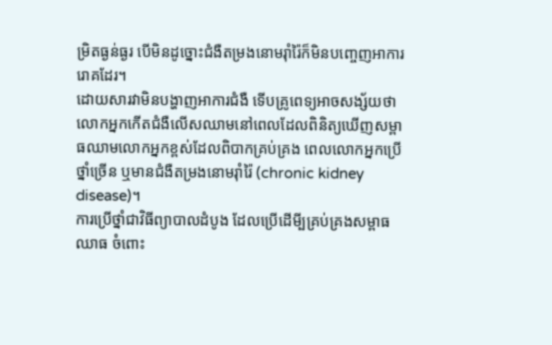ម្រិតធ្ងន់ធ្ងរ បើមិនដូច្នោះជំងឺតម្រងនោមរ៉ាំរ៉ៃក៏មិនបញ្ចេញអាការរោគដែរ។
ដោយសារវាមិនបង្ហាញអាការជំងឺ ទើបគ្រូពេទ្យអាចសង្ស័យថា លោកអ្នកកើតជំងឺលើសឈាមនៅពេលដែលពិនិត្យឃើញសម្ពាធឈាមលោកអ្នកខ្ពស់ដែលពិបាកគ្រប់គ្រង ពេលលោកអ្នកប្រើថ្នាំច្រើន ឬមានជំងឺតម្រងនោមរ៉ាំរ៉ៃ (chronic kidney disease)។
ការប្រើថ្នាំជាវិធីព្យាបាលដំបូង ដែលប្រើដើមី្បគ្រប់គ្រងសម្ពាធឈាធ ចំពោះ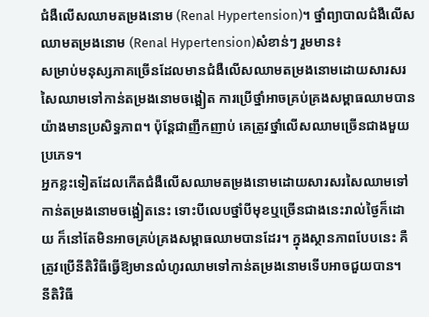ជំងឺលើសឈាមតម្រងនោម (Renal Hypertension)។ ថ្នាំព្យាបាលជំងឺលើសឈាមតម្រងនោម (Renal Hypertension)សំខាន់ៗ រួមមាន៖
សម្រាប់មនុស្សភាគច្រើនដែលមានជំងឺលើសឈាមតម្រងនោមដោយសារសរសៃឈាមទៅកាន់តម្រងនោមចង្អៀត ការប្រើថ្នាំអាចគ្រប់គ្រងសម្ពាធឈាមបានយ៉ាងមានប្រសិទ្ធភាព។ ប៉ុន្តែជាញឹកញាប់ គេត្រូវថ្នាំលើសឈាមច្រើនជាងមួយប្រភេទ។
អ្នកខ្លះទៀតដែលកើតជំងឺលើសឈាមតម្រងនោមដោយសារសរសៃឈាមទៅកាន់តម្រងនោមចង្អៀតនេះ ទោះបីលេបថ្នាំបីមុខឬច្រើនជាងនេះរាល់ថ្ងៃក៏ដោយ ក៏នៅតែមិនអាចគ្រប់គ្រងសម្ពាធឈាមបានដែរ។ ក្នុងស្ថានភាពបែបនេះ គឺត្រូវប្រើនីតិវិធីធ្វើឱ្យមានលំហូរឈាមទៅកាន់តម្រងនោមទើបអាចជួយបាន។
នីតិវិធី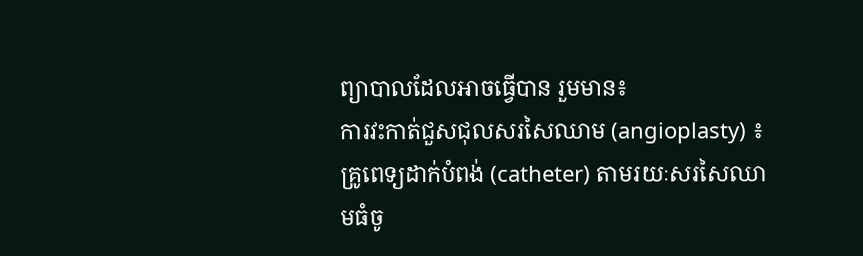ព្យាបាលដែលអាចធ្វើបាន រួមមាន៖
ការវះកាត់ជួសជុលសរសៃឈាម (angioplasty) ៖ គ្រូពេទ្យដាក់បំពង់ (catheter) តាមរយៈសរសៃឈាមធំចូ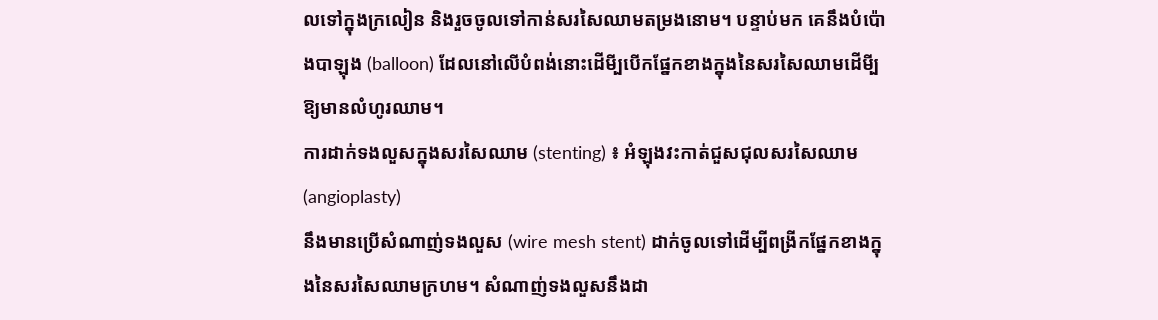លទៅក្នុងក្រលៀន និងរួចចូលទៅកាន់សរសៃឈាមតម្រងនោម។ បន្ទាប់មក គេនឹងបំប៉ោងបាឡុង (balloon) ដែលនៅលើបំពង់នោះដើមី្បបើកផ្នែកខាងក្នុងនៃសរសៃឈាមដើមី្បឱ្យមានលំហូរឈាម។
ការដាក់ទងលួសក្នុងសរសៃឈាម (stenting) ៖ អំឡុងវះកាត់ជួសជុលសរសៃឈាម (angioplasty)
នឹងមានប្រើសំណាញ់ទងលួស (wire mesh stent) ដាក់ចូលទៅដើម្បីពង្រីកផ្នែកខាងក្នុងនៃសរសៃឈាមក្រហម។ សំណាញ់ទងលួសនឹងដា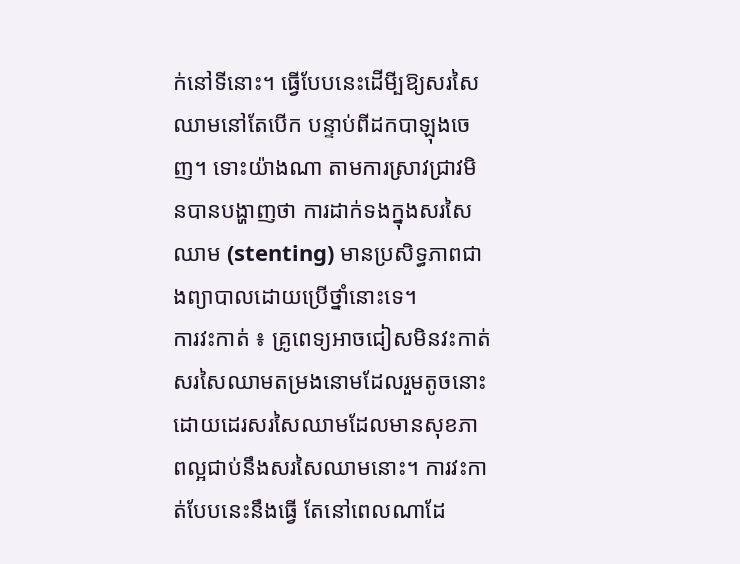ក់នៅទីនោះ។ ធ្វើបែបនេះដើមី្បឱ្យសរសៃឈាមនៅតែបើក បន្ទាប់ពីដកបាឡុងចេញ។ ទោះយ៉ាងណា តាមការស្រាវជ្រាវមិនបានបង្ហាញថា ការដាក់ទងក្នុងសរសៃឈាម (stenting) មានប្រសិទ្ធភាពជាងព្យាបាលដោយប្រើថ្នាំនោះទេ។
ការវះកាត់ ៖ គ្រូពេទ្យអាចជៀសមិនវះកាត់សរសៃឈាមតម្រងនោមដែលរួមតូចនោះ ដោយដេរសរសៃឈាមដែលមានសុខភាពល្អជាប់នឹងសរសៃឈាមនោះ។ ការវះកាត់បែបនេះនឹងធ្វើ តែនៅពេលណាដែ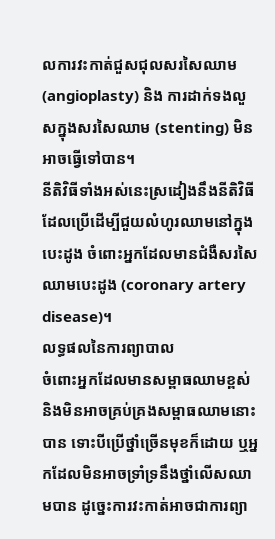លការវះកាត់ជួសជុលសរសៃឈាម (angioplasty) និង ការដាក់ទងលួសក្នុងសរសៃឈាម (stenting) មិនអាចធ្វើទៅបាន។
នីតិវិធីទាំងអស់នេះស្រដៀងនឹងនីតិវិធីដែលប្រើដើម្បីជួយលំហូរឈាមនៅក្នុងបេះដូង ចំពោះអ្នកដែលមានជំងឺសរសៃឈាមបេះដូង (coronary artery disease)។
លទ្ធផលនៃការព្យាបាល
ចំពោះអ្នកដែលមានសម្ពាធឈាមខ្ពស់ និងមិនអាចគ្រប់គ្រងសម្ពាធឈាមនោះបាន ទោះបីប្រើថ្នាំច្រើនមុខក៏ដោយ ឬអ្នកដែលមិនអាចទ្រាំទ្រនឹងថ្នាំលើសឈាមបាន ដូច្នេះការវះកាត់អាចជាការព្យា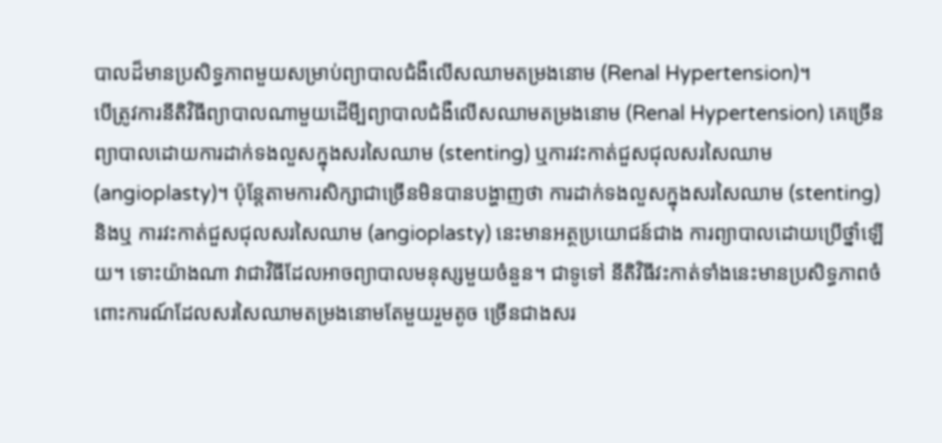បាលដ៏មានប្រសិទ្ធភាពមួយសម្រាប់ព្យាបាលជំងឺលើសឈាមតម្រងនោម (Renal Hypertension)។
បើត្រូវការនីតិវិធីព្យាបាលណាមួយដើមី្បព្យាបាលជំងឺលើសឈាមតម្រងនោម (Renal Hypertension) គេច្រើនព្យាបាលដោយការដាក់ទងលួសក្នុងសរសៃឈាម (stenting) ឬការវះកាត់ជួសជុលសរសៃឈាម (angioplasty)។ ប៉ុន្តែតាមការសិក្សាជាច្រើនមិនបានបង្ហាញថា ការដាក់ទងលួសក្នុងសរសៃឈាម (stenting) និងឬ ការវះកាត់ជួសជុលសរសៃឈាម (angioplasty) នេះមានអត្ថប្រយោជន៍ជាង ការព្យាបាលដោយប្រើថ្នាំឡើយ។ ទោះយ៉ាងណា វាជាវិធីដែលអាចព្យាបាលមនុស្សមួយចំនួន។ ជាទូទៅ នីតិវិធីវះកាត់ទាំងនេះមានប្រសិទ្ធភាពចំពោះការណ៍ដែលសរសៃឈាមតម្រងនោមតែមួយរួមតូច ច្រើនជាងសរ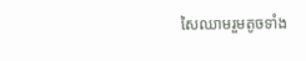សៃឈាមរួមតូចទាំង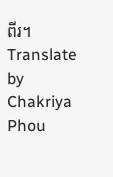ពីរ។
Translate by Chakriya Phou